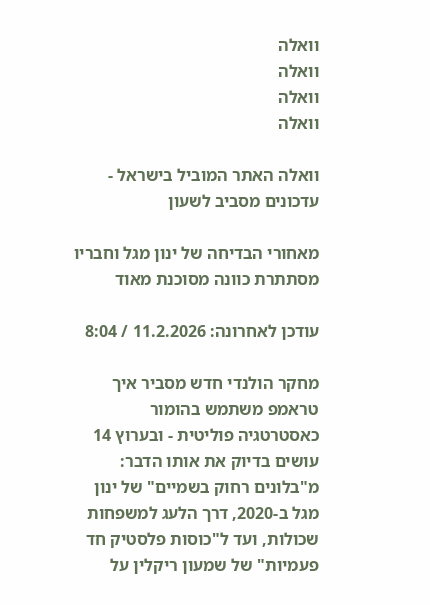וואלה
וואלה
וואלה
וואלה

וואלה האתר המוביל בישראל - עדכונים מסביב לשעון

מאחורי הבדיחה של ינון מגל וחבריו מסתתרת כוונה מסוכנת מאוד

עודכן לאחרונה: 11.2.2026 / 8:04

מחקר הולנדי חדש מסביר איך טראמפ משתמש בהומור כאסטרטגיה פוליטית - ובערוץ 14 עושים בדיוק את אותו הדבר: מ"בלונים רחוק בשמיים" של ינון מגל ב-2020, דרך הלעג למשפחות שכולות, ועד ל"כוסות פלסטיק חד פעמיות" של שמעון ריקלין על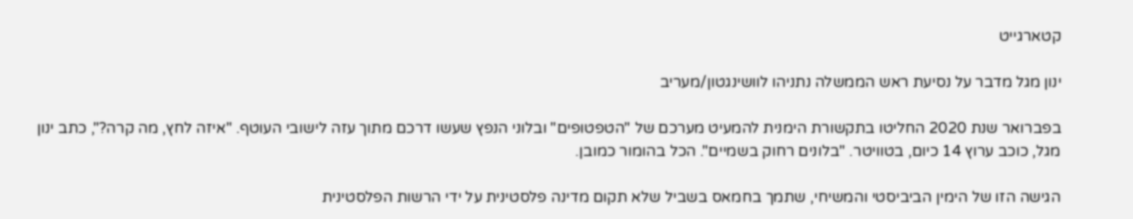קטארגייט

ינון מגל מדבר על נסיעת ראש הממשלה נתניהו לוושינגטון/מעריב

בפברואר שנת 2020 החליטו בתקשורת הימנית להמעיט מערכם של "הטפטופים" ובלוני הנפץ שעשו דרכם מתוך עזה לישובי העוטף. "איזה לחץ, מה קרה?", כתב ינון מגל, כוכב ערוץ 14 כיום, בטוויטר. "בלונים רחוק בשמיים". הכל בהומור כמובן.

הגישה הזו של הימין הביביסטי והמשיחי, שתמך בחמאס בשביל שלא תקום מדינה פלסטינית על ידי הרשות הפלסטינית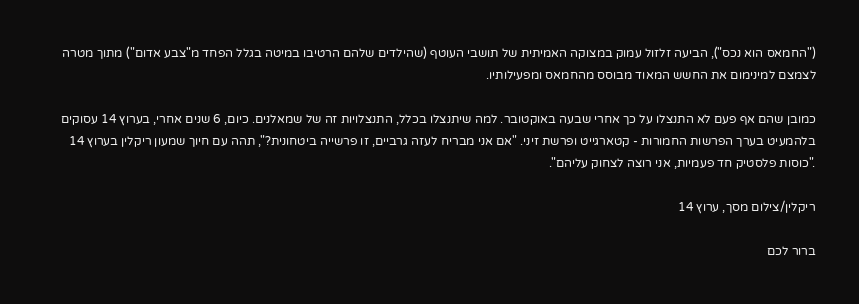("החמאס הוא נכס"), הביעה זלזול עמוק במצוקה האמיתית של תושבי העוטף (שהילדים שלהם הרטיבו במיטה בגלל הפחד מ"צבע אדום") מתוך מטרה לצמצם למינימום את החשש המאוד מבוסס מהחמאס ומפעילותיו.

כמובן שהם אף פעם לא התנצלו על כך אחרי שבעה באוקטובר. למה שיתנצלו בכלל, התנצלויות זה של שמאלנים. כיום, 6 שנים אחרי, בערוץ 14 עסוקים בלהמעיט בערך הפרשות החמורות - קטארגייט ופרשת זיני. "אם אני מבריח לעזה גרביים, זו פרשייה ביטחונית?", תהה עם חיוך שמעון ריקלין בערוץ 14 ."כוסות פלסטיק חד פעמיות, אני רוצה לצחוק עליהם".

ריקלין/צילום מסך, ערוץ 14

ברור לכם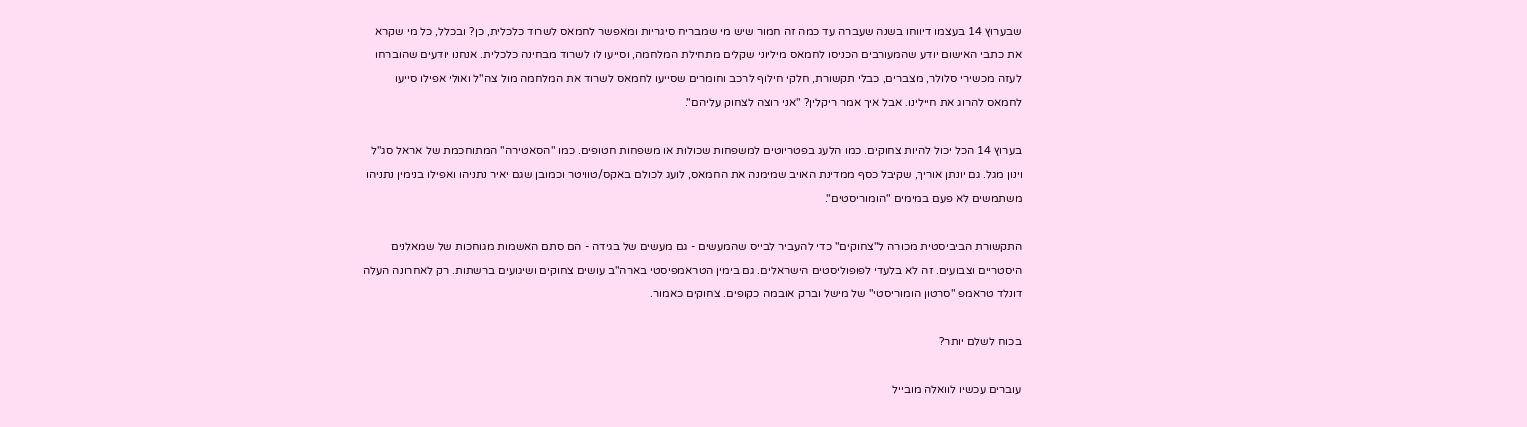שבערוץ 14 בעצמו דיווחו בשנה שעברה עד כמה זה חמור שיש מי שמבריח סיגריות ומאפשר לחמאס לשרוד כלכלית, כן? ובכלל, כל מי שקרא את כתבי האישום יודע שהמעורבים הכניסו לחמאס מיליוני שקלים מתחילת המלחמה, וסייעו לו לשרוד מבחינה כלכלית. אנחנו יודעים שהוברחו לעזה מכשירי סלולר, מצברים, כבלי תקשורת, חלקי חילוף לרכב וחומרים שסייעו לחמאס לשרוד את המלחמה מול צה"ל ואולי אפילו סייעו לחמאס להרוג את חיילינו. אבל איך אמר ריקלין? "אני רוצה לצחוק עליהם".

בערוץ 14 הכל יכול להיות צחוקים. כמו הלעג בפטריוטים למשפחות שכולות או משפחות חטופים. כמו "הסאטירה" המתוחכמת של אראל סג"ל וינון מגל. גם יונתן אוריך, שקיבל כסף ממדינת האויב שמימנה את החמאס, לועג לכולם באקס/טוויטר וכמובן שגם יאיר נתניהו ואפילו בנימין נתניהו משתמשים לא פעם במימים "הומוריסטים".

התקשורת הביביסטית מכורה ל"צחוקים" כדי להעביר לבייס שהמעשים - גם מעשים של בגידה - הם סתם האשמות מגוחכות של שמאלנים היסטריים וצבועים. זה לא בלעדי לפופוליסטים הישראלים. גם בימין הטראמפיסטי בארה"ב עושים צחוקים ושיגועים ברשתות. רק לאחרונה העלה דונלד טראמפ "סרטון הומוריסטי" של מישל וברק אובמה כקופים. צחוקים כאמור.

בכוח לשלם יותר?

עוברים עכשיו לוואלה מובייל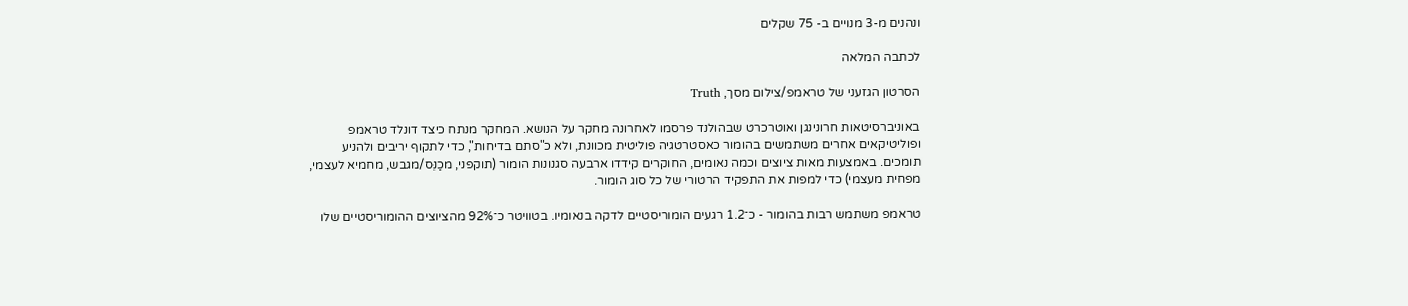ונהנים מ-3 מנויים ב- 75 שקלים

לכתבה המלאה

הסרטון הגזעני של טראמפ/צילום מסך, Truth

באוניברסיטאות חרונינגן ואוטרכרט שבהולנד פרסמו לאחרונה מחקר על הנושא. המחקר מנתח כיצד דונלד טראמפ ופוליטיקאים אחרים משתמשים בהומור כאסטרטגיה פוליטית מכוונת, ולא כ"סתם בדיחות", כדי לתקוף יריבים ולהניע תומכים. באמצעות מאות ציוצים וכמה נאומים, החוקרים קידדו ארבעה סגנונות הומור (תוקפני, מכַנֵּס/מגבש, מחמיא לעצמי, מפחית מעצמי) כדי למפות את התפקיד הרטורי של כל סוג הומור.

טראמפ משתמש רבות בהומור - כ־1.2 רגעים הומוריסטיים לדקה בנאומיו. בטוויטר כ־92% מהציוצים ההומוריסטיים שלו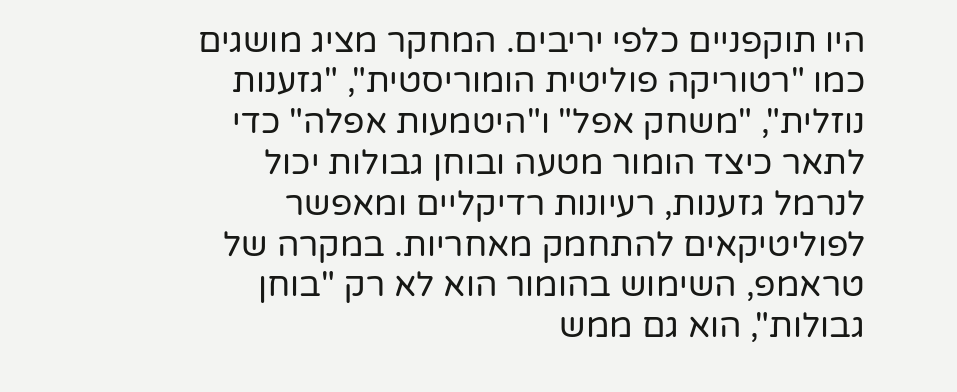היו תוקפניים כלפי יריבים. המחקר מציג מושגים כמו "רטוריקה פוליטית הומוריסטית", "גזענות נוזלית", "משחק אפל" ו"היטמעות אפלה" כדי לתאר כיצד הומור מטעה ובוחן גבולות יכול לנרמל גזענות, רעיונות רדיקליים ומאפשר לפוליטיקאים להתחמק מאחריות. במקרה של טראמפ, השימוש בהומור הוא לא רק "בוחן גבולות", הוא גם ממש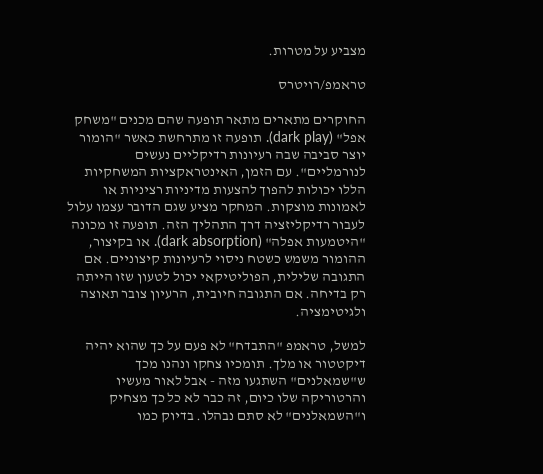מצביע על מטרות.

טראמפ/רויטרס

החוקרים מתארים מתאר תופעה שהם מכנים "משחק אפל" (dark play). תופעה זו מתרחשת כאשר "הומור יוצר סביבה שבה רעיונות רדיקליים נעשים לנורמליים". עם הזמן, האינטראקציות המשחקיות הללו יכולות להפוך להצעות מדיניות רציניות או לאמונות מוצקות. המחקר מציע שגם הדובר עצמו עלול לעבור רדיקליזציה דרך התהליך הזה. תופעה זו מכונה "היטמעות אפלה" (dark absorption). או בקיצור, ההומור משמש כשטח ניסוי לרעיונות קיצוניים. אם התגובה שלילית, הפוליטיקאי יכול לטעון שזו הייתה רק בדיחה. אם התגובה חיובית, הרעיון צובר תאוצה ולגיטימציה.

למשל, טראמפ "התבדח" לא פעם על כך שהוא יהיה דיקטטור או מלך. תומכיו צחקו ונהנו מכך ש"שמאלנים" השתגעו מזה - אבל לאור מעשיו והרטוריקה שלו כיום, זה כבר לא כל כך מצחיק ו"השמאלנים" לא סתם נבהלו. בדיוק כמו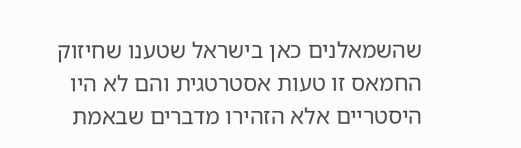שהשמאלנים כאן בישראל שטענו שחיזוק החמאס זו טעות אסטרטגית והם לא היו היסטריים אלא הזהירו מדברים שבאמת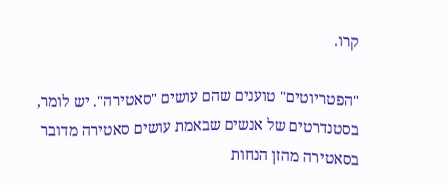קרו.

"הפטריוטים" טוענים שהם עושים "סאטירה". יש לומר, בסטנדרטים של אנשים שבאמת עושים סאטירה מדובר בסאטירה מהזן הנחות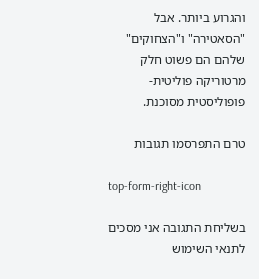והגרוע ביותר. אבל "הסאטירה" ו"הצחוקים" שלהם הם פשוט חלק מרטוריקה פוליטית-פופוליסטית מסוכנת.

טרם התפרסמו תגובות

top-form-right-icon

בשליחת התגובה אני מסכים לתנאי השימוש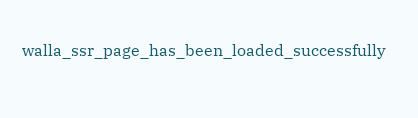walla_ssr_page_has_been_loaded_successfully